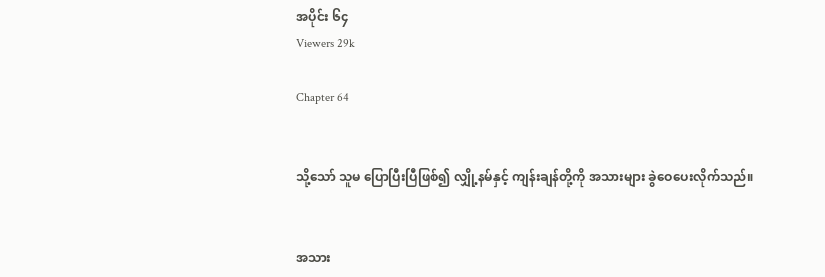အပိုင်း ၆၄
Viewers 29k

Chapter 64


သို့သော် သူမ ပြောပြီးပြီဖြစ်‌၍ လျှို့နမ်နှင့် ကျန်းချန်တို့ကို အသားများ ခွဲဝေပေးလိုက်သည်။


အသား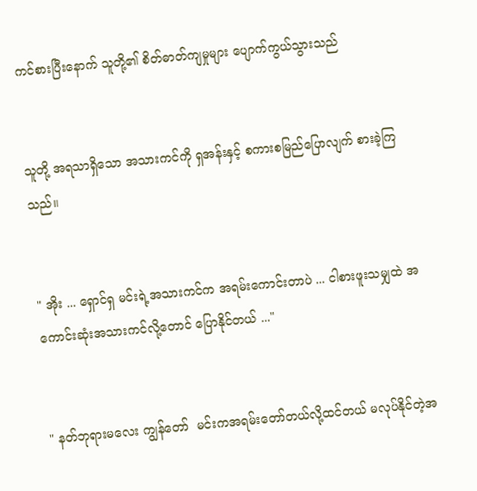ကင်စားပြီးနောက် သူတို့၏ စိတ်ဓာတ်ကျမှုများ ပျောက်ကွယ်သွားသည်


သူတို့ အရသာရှိသော အသားကင်ကို ရှအန်းနှင့် စကားစမြည်ပြောလျက် စားခဲ့ကြသည်။


" အိုး ‌... ရှောင်ရှ မင်းရဲ့အသားကင်က အရမ်းကောင်းတာပဲ ... ငါစားဖူးသမျှထဲ အကောင်းဆုံးအသားကင်လို့တောင် ပြောနိုင်တယ် ..."


" နတ်ဘုရားမလေး ကျွန်တော်  မင်းကအရမ်းတော်တယ်လို့ထင်တယ် မလုပ်နိုင်တဲ့အ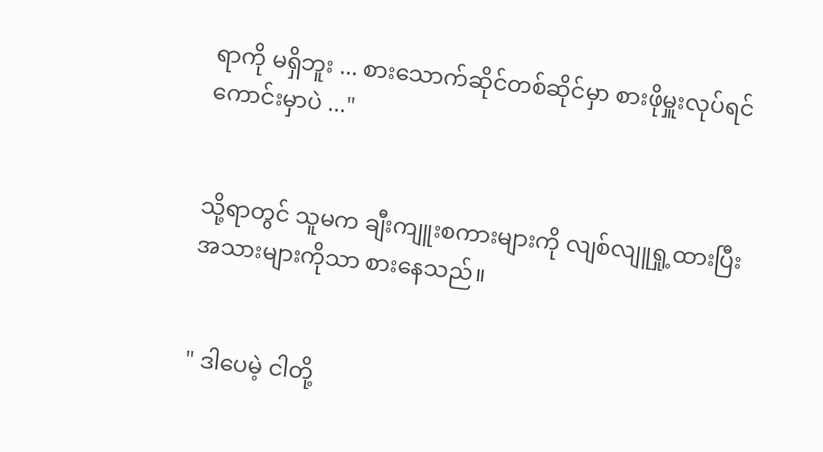ရာကို မရှိဘူး ... စားသောက်ဆိုင်တစ်ဆိုင်မှာ စားဖိုမှူးလုပ်ရင် ကောင်းမှာပဲ ..."


သို့ရာတွင် သူမက ချီးကျူးစကားများကို လျစ်လျူရှု့ထားပြီး အသားများကိုသာ စားနေသည်။


" ဒါပေမဲ့ ငါတို့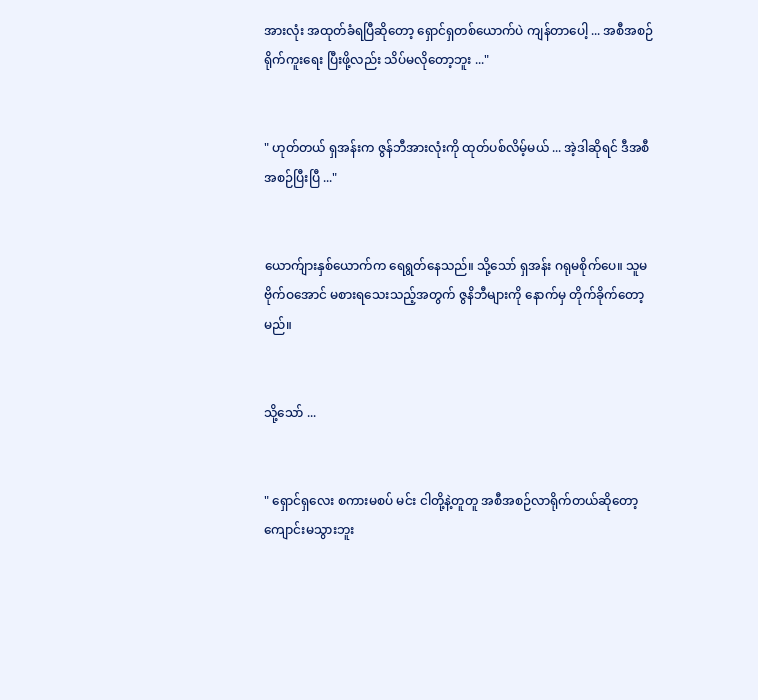အားလုံး အထုတ်ခံရပြီဆိုတော့ ရှောင်ရှတစ်ယောက်ပဲ ကျန်တာပေါ့ ... အစီအစဉ်ရိုက်ကူးရေး ပြီးဖို့လည်း သိပ်မလိုတော့ဘူး ..."


" ဟုတ်တယ် ရှအန်းက ဇွန်ဘီအားလုံးကို ထုတ်ပစ်လိမ့်မယ် ... အဲ့ဒါဆိုရင် ဒီအစီအစဉ်ပြီးပြီ ..."


ယောက်ျားနှစ်ယောက်က ရေရွတ်နေသည်။ သို့သော် ရှအန်း ဂရုမစိုက်ပေ။ သူမ ဗိုက်ဝအောင် မစားရသေးသည့်အတွက် ဇွနိဘီများကို နောက်မှ တိုက်ခိုက်တော့မည်။


သို့သော် ...


" ရှောင်ရှလေး စကားမစပ် မင်း ငါတို့နဲ့တူတူ အစီအစဉ်လာရိုက်တယ်ဆိုတော့ ကျောင်းမသွားဘူး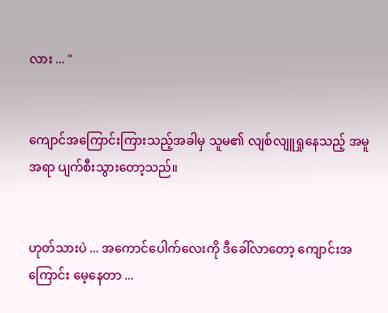လား ... "


ကျောင်အကြောင်းကြားသည့်အခါမှ သူမ၏ လျစ်လျူရှုနေသည့် အမူအရာ ပျက်စီးသွားတော့သည်။


ဟုတ်သားပဲ ... အကောင်ပေါက်လေးကို ဒီခေါ်လာတော့ ကျောင်းအကြောင်း မေ့နေတာ ...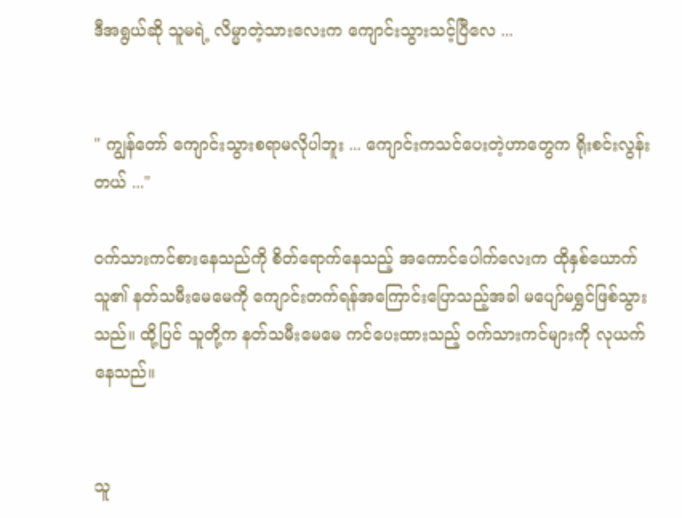ဒီအရွယ်ဆို သူမရဲ့ လိမ္မာတဲ့သားလေးက ကျောင်းသွားသင့်ပြီလေ ...


" ကျွန်တော် ကျောင်းသွားစရာမလိုပါဘူး ... ကျောင်းကသင်ပေးတဲ့ဟာတွေက ရိုးစင်းလွန်းတယ် ..."

ဝက်သားကင်စားနေသည်ကို စိတ်ရောက်နေသည့် အကောင်ပေါက်လေးက ထိုနှစ်ယောက် သူ၏ နတ်သမီးမေမေကို ကျောင်းတက်ရန်အကြောင်းပြောသည့်အခါ မပျော်မရွှင်ဖြစ်သွားသည်။ ထို့ပြင် သူတို့က နတ်သမီးမေမေ ကင်ပေးထားသည့် ဝက်သားကင်များကို လုယက်နေသည်။


သူ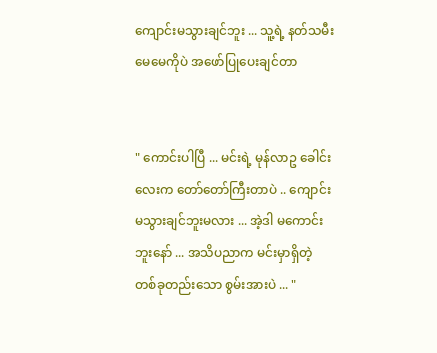ကျောင်းမသွားချင်ဘူး ... သူ့ရဲ့ နတ်သမီးမေမေကိုပဲ အဖော်ပြုပေးချင်တာ


" ကောင်းပါပြီ ... မင်းရဲ့ မုန်လာဥ ခေါင်းလေးက တော်တော်ကြီးတာပဲ .. ကျောင်းမသွားချင်ဘူးမလား ... အဲ့ဒါ မကောင်းဘူးနော် ... အသိပညာက မင်းမှာရှိတဲ့ တစ်ခုတည်းသော စွမ်းအားပဲ ... "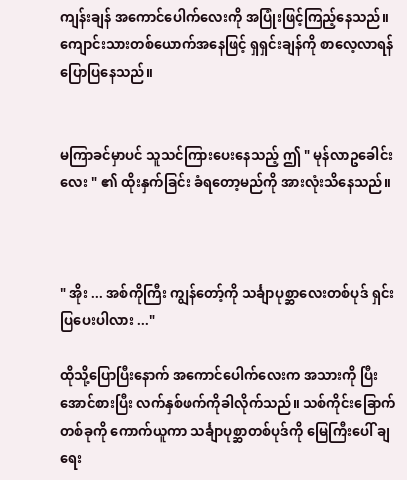ကျန်းချန် အကောင်ပေါက်လေးကို အပြုံးဖြင့်ကြည့်နေသည်။ ကျောင်းသားတစ်ယောက်အနေဖြင့် ရှရှင်းချန်ကို စာလေ့လာရန် ပြောပြနေသည်။


မကြာခင်မှာပင် သူသင်ကြား‌ပေးနေသည့် ဤ " မုန်လာဥခေါင်းလေး " ၏ ထိုးနှက်ခြင်း ခံရတော့မည်ကို အားလုံးသိနေသည်။



" အိုး ... အစ်ကိုကြီး ကျွန်တော့်ကို သင်္ချာပုစ္ဆာလေးတစ်ပုဒ် ရှင်းပြပေးပါလား ..."

ထိုသို့ပြောပြီးနောက် အကောင်ပေါက်လေးက အသားကို ပြီးအောင်စားပြီး လက်နှစ်ဖက်ကိုခါလိုက်သည်။ သစ်ကိုင်းခြောက်တစ်ခုကို ကောက်ယူကာ သင်္ချာပုစ္ဆာတစ်ပုဒ်ကို မြေကြီးပေါ် ချရေး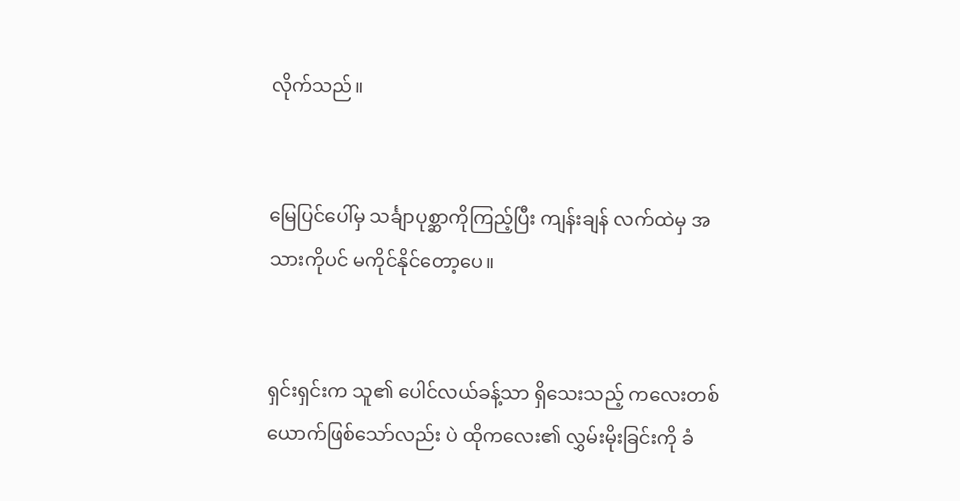လိုက်သည်။


မြေပြင်ပေါ်မှ သင်္ချာပုစ္ဆာကိုကြည့်ပြီး ကျန်းချန် လက်ထဲမှ အသားကိုပင် မကိုင်နိုင်တော့ပေ။


ရှင်းရှင်းက သူ၏ ပေါင်လယ်ခန့်သာ ရှိသေးသည့် ကလေးတစ်ယောက်ဖြစ်သော်လည်း ပဲ ထိုကလေး၏ လွှမ်းမိုးခြင်းကို ခံ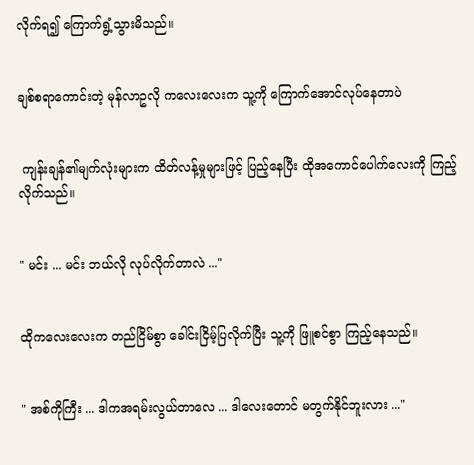လိုက်ရ၍ ကြောက်ရွံ့သွားမိသည်။


ချစ်စရာကောင်းတဲ့ မုန်လာဥလို ကလေးလေးက သူ့ကို ကြောက်အောင်လုပ်နေတာပဲ


 ကျန်းချန်၏မျက်လုံးများက ထိတ်လန့်မှုများဖြင့် ပြည့်နေပြီး ထိုအကောင်ပေါက်လေးကို ကြည့်လိုက်သည်။


" မင်း ... မင်း ဘယ်လို လုပ်လိုက်တာလဲ ..."


ထိုကလေးလေးက တည်ငြိမ်စွာ ခေါင်းငြိမ့်ပြလိုက်ပြီး သူ့ကို ဖြူစင်စွာ ကြည့်နေသည်။


" အစ်ကိုကြီး ... ဒါကအရမ်းလွယ်တာလေ ... ဒါလေးတောင် မတွက်နိုင်ဘူးလား ..."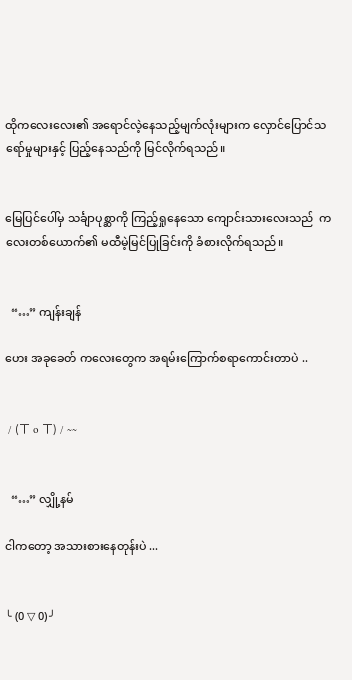ထိုကလေးလေး၏ အရောင်လဲ့နေသည့်မျက်လုံးများက လှောင်ပြောင်သရော်မှုများနှင့် ပြည့်နေသည်ကို မြင်လိုက်ရသည်။


မြေပြင်ပေါ်မှ သင်္ချာပုစ္ဆာကို ကြည့်ရှုနေသော ကျောင်းသားလေးသည်  ကလေးတစ်ယောက်၏ မထီမဲ့မြင်ပြုခြင်းကို ခံစားလိုက်ရသည်။


  “…” ကျန်းချန်

ဟေး အခုခေတ် ကလေးတွေက အရမ်းကြောက်စရာကောင်းတာပဲ ..


 / (ㄒ o ㄒ) / ~~


  “…” လျှို့နမ်

ငါကတော့ အသားစားနေတုန်းပဲ ...


╰ (0 ▽ 0) ╯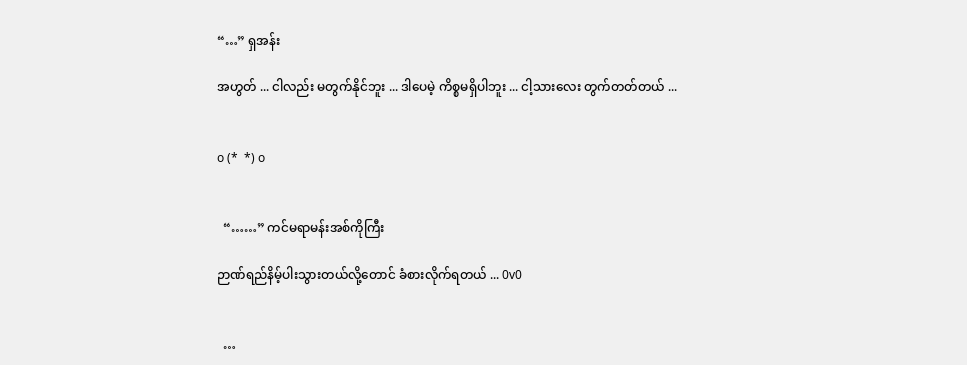“…” ရှအန်း

အဟွတ် ... ငါလည်း မတွက်နိုင်ဘူး ... ဒါပေမဲ့ ကိစ္စမရှိပါဘူး ... ငါ့သားလေး တွက်တတ်တယ် ...


o (*  *) o


  “……” ကင်မရာမန်းအစ်ကိုကြီး

ဉာဏ်ရည်နိမ့်ပါးသွားတယ်လို့တောင် ခံစားလိုက်ရတယ် ... 0v0


  …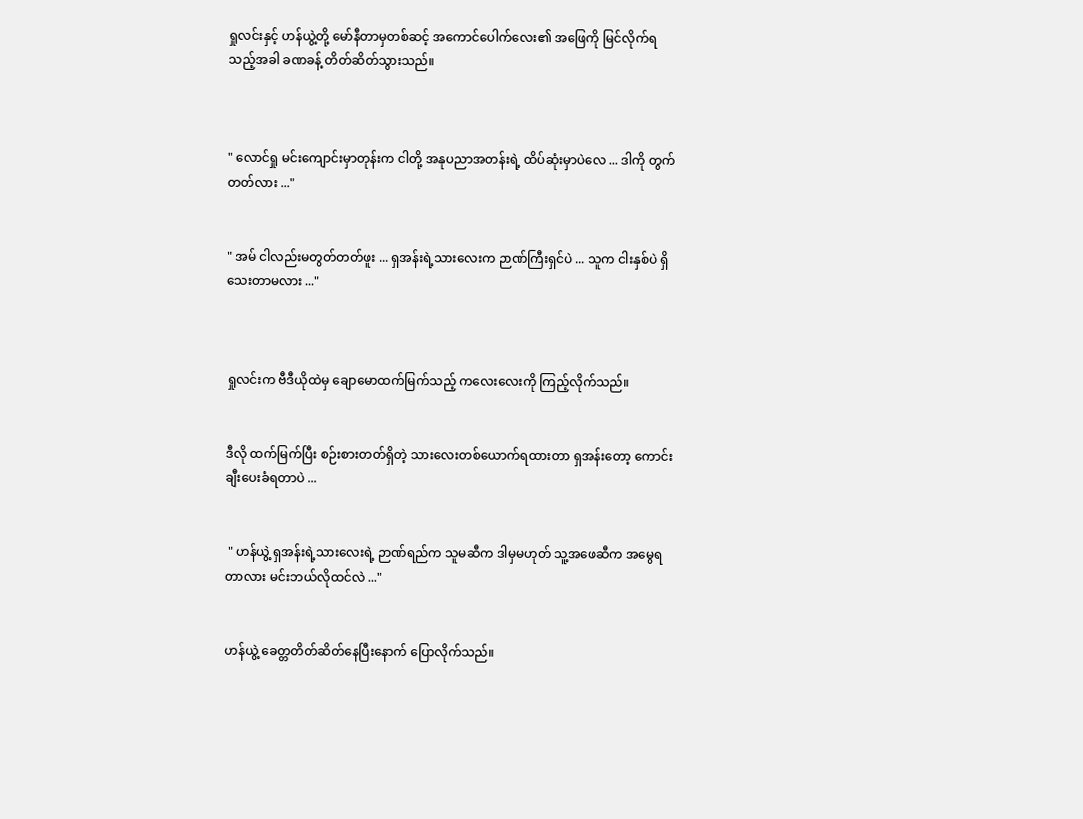ရှုလင်းနှင့် ဟန်ယွဲ့တို့ မော်နီတာမှတစ်ဆင့် အကောင်ပေါက်လေး၏ အဖြေကို မြင်လိုက်ရသည့်အခါ ခဏခန့် တိတ်ဆိတ်သွားသည်။



" လောင်ရှု မင်းကျောင်းမှာတုန်းက ငါတို့ အနုပညာအတန်းရဲ့ ထိပ်ဆုံးမှာပဲလေ ... ဒါကို တွက်တတ်လား ..."


" အမ် ငါလည်းမတွတ်တတ်ဖူး ... ရှအန်းရဲ့သားလေးက ဉာဏ်ကြီးရှင်ပဲ ... သူက ငါးနှစ်ပဲ ရှိသေးတာမလား ..."



ရှုလင်းက ဗီဒီယိုထဲမှ ချောမောထက်မြက်သည့် ကလေးလေးကို ကြည့်လိုက်သည်။


ဒီလို ထက်မြက်ပြီး စဉ်းစားတတ်ရှိတဲ့ သားလေးတစ်ယောက်ရထားတာ ရှအန်းတော့ ကောင်းချီးပေးခံရတာပဲ ...


 " ဟန်ယွဲ့ ရှအန်းရဲ့သားလေးရဲ့ ဉာဏ်ရည်က သူမဆီက ဒါမှမဟုတ် သူ့အဖေဆီက အမွေရတာလား မင်းဘယ်လိုထင်လဲ ..."


ဟန်ယွဲ့ ခေတ္တတိတ်ဆိတ်နေပြီးနောက် ပြောလိုက်သည်။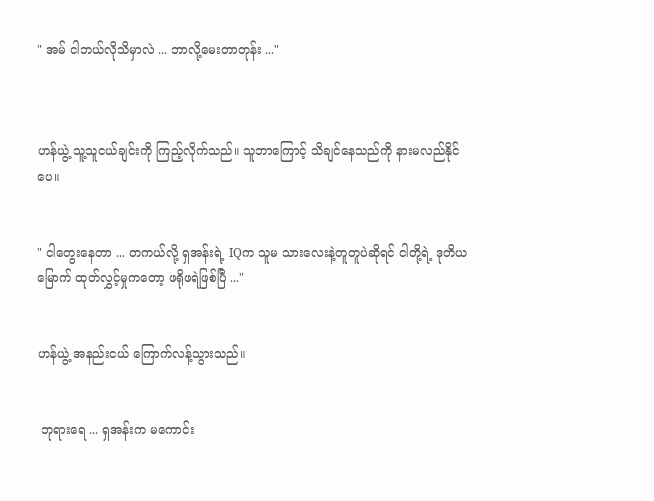" အမ် ငါဘယ်လိုသိမှာလဲ ... ဘာလို့မေးတာတုန်း ..."



ဟန်ယွဲ့ သူ့သူငယ်ချင်းကို ကြည့်လိုက်သည်။ သူဘာကြောင့် သိချင်နေသည်ကို နားမလည်နိုင်ပေ။


" ငါတွေးနေတာ ... တကယ်လို့ ရှအန်းရဲ့ IQက သူမ သားလေးနဲ့တူတူပဲဆိုရင် ငါတို့ရဲ့ ဒုတိယမြောက် ထုတ်လွှင့်မှုကတော့ ဖရိုဖရဲဖြစ်ပြီ ..."


ဟန်ယွဲ့ အနည်းငယ် ကြောက်လန့်သွားသည်။


 ဘုရားရေ ... ရှအန်းက မကောင်း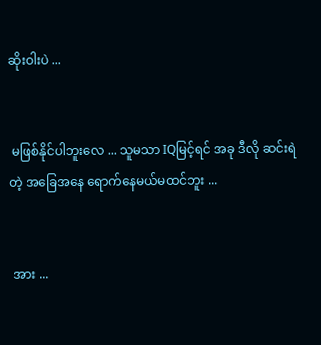ဆိုးဝါးပဲ ...


 မဖြစ်နိုင်ပါဘူးလေ ... သူမသာ IQမြင့်ရင် အခု ဒီလို ဆင်းရဲတဲ့ အခြေအနေ ရောက်နေမယ်မထင်ဘူး ...


 အား ...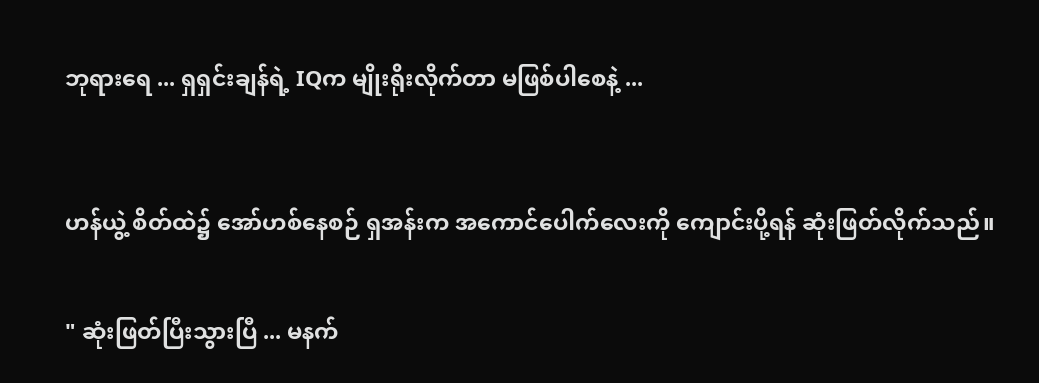ဘုရားရေ ... ရှရှင်းချန်ရဲ့ IQက မျိုးရိုးလိုက်တာ မဖြစ်ပါစေနဲ့ ...



ဟန်ယွဲ့ စိတ်ထဲ၌ အော်ဟစ်နေစဉ် ရှအန်းက အကောင်ပေါက်လေးကို ကျောင်းပို့ရန် ဆုံးဖြတ်လိုက်သည်။


" ဆုံးဖြတ်ပြီးသွားပြီ ... မနက်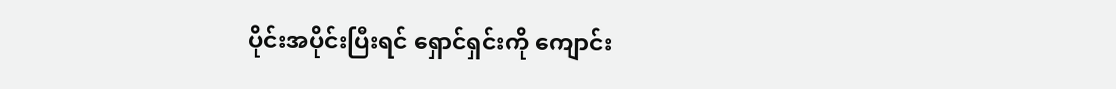ပိုင်းအပိုင်းပြီးရင် ရှောင်ရှင်းကို ကျောင်း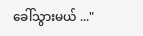ခေါ်သွားမယ် ..."